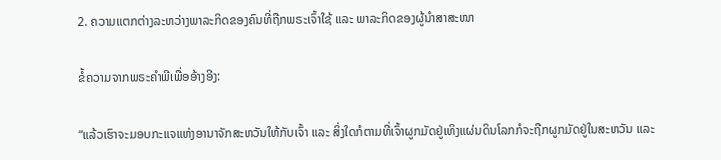2. ຄວາມແຕກຕ່າງລະຫວ່າງພາລະກິດຂອງຄົນທີ່ຖືກພຣະເຈົ້າໃຊ້ ແລະ ພາລະກິດຂອງຜູ້ນໍາສາສະໜາ

ຂໍ້ຄວາມຈາກພຣະຄໍາພີເພື່ອອ້າງອີງ:

“ແລ້ວເຮົາຈະມອບກະແຈແຫ່ງອານາຈັກສະຫວັນໃຫ້ກັບເຈົ້າ ແລະ ສິ່ງໃດກໍຕາມທີ່ເຈົ້າຜູກມັດຢູ່ເທິງແຜ່ນດິນໂລກກໍຈະຖືກຜູກມັດຢູ່ໃນສະຫວັນ ແລະ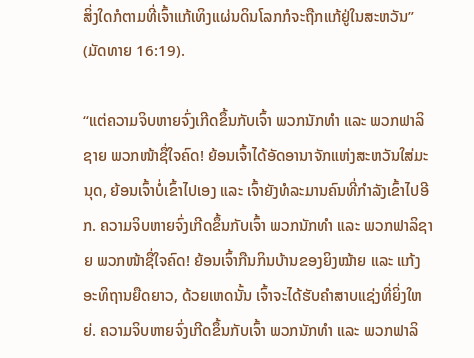ສິ່ງໃດກໍຕາມທີ່ເຈົ້າແກ້ເທິງແຜ່ນດິນໂລກກໍຈະຖືກແກ້ຢູ່ໃນສະຫວັນ” (ມັດທາຍ 16:19).

“ແຕ່ຄວາມຈິບຫາຍຈົ່ງເກີດຂຶ້ນກັບເຈົ້າ ພວກນັກທຳ ແລະ ພວກຟາລິຊາຍ ພວກໜ້າຊື່ໃຈຄົດ! ຍ້ອນເຈົ້າໄດ້ອັດອານາຈັກແຫ່ງສະຫວັນໃສ່ມະນຸດ, ຍ້ອນເຈົ້າບໍ່ເຂົ້າໄປເອງ ແລະ ເຈົ້າຍັງທໍລະມານຄົນທີ່ກຳລັງເຂົ້າໄປອີກ. ຄວາມຈິບຫາຍຈົ່ງເກີດຂຶ້ນກັບເຈົ້າ ພວກນັກທຳ ແລະ ພວກຟາລິຊາຍ ພວກໜ້າຊື່ໃຈຄົດ! ຍ້ອນເຈົ້າກືນກິນບ້ານຂອງຍິງໝ້າຍ ແລະ ແກ້ງອະທິຖານຍືດຍາວ, ດ້ວຍເຫດນັ້ນ ເຈົ້າຈະໄດ້ຮັບຄຳສາບແຊ່ງທີ່ຍິ່ງໃຫຍ່. ຄວາມຈິບຫາຍຈົ່ງເກີດຂຶ້ນກັບເຈົ້າ ພວກນັກທຳ ແລະ ພວກຟາລິ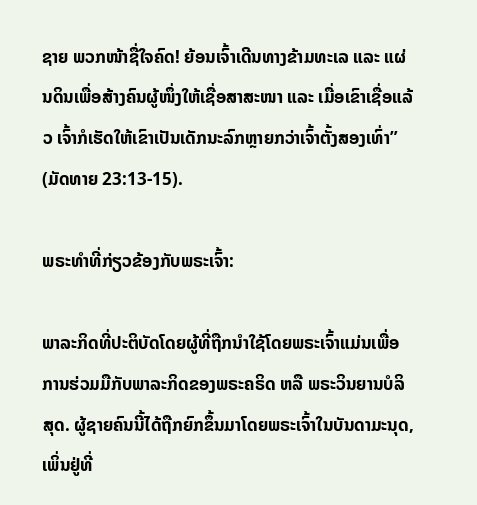ຊາຍ ພວກໜ້າຊື່ໃຈຄົດ! ຍ້ອນເຈົ້າເດີນທາງຂ້າມທະເລ ແລະ ແຜ່ນດິນເພື່ອສ້າງຄົນຜູ້ໜຶ່ງໃຫ້ເຊື່ອສາສະໜາ ແລະ ເມື່ອເຂົາເຊື່ອແລ້ວ ເຈົ້າກໍເຮັດໃຫ້ເຂົາເປັນເດັກນະລົກຫຼາຍກວ່າເຈົ້າຕັ້ງສອງເທົ່າ” (ມັດທາຍ 23:13-15).

ພຣະທຳທີ່ກ່ຽວຂ້ອງກັບພຣະເຈົ້າ:

ພາລະກິດທີ່ປະຕິບັດໂດຍຜູ້ທີ່ຖືກນຳໃຊ້ໂດຍພຣະເຈົ້າແມ່ນເພື່ອການຮ່ວມມືກັບພາລະກິດຂອງພຣະຄຣິດ ຫລື ພຣະວິນຍານບໍລິສຸດ. ຜູ້ຊາຍຄົນນີ້ໄດ້ຖືກຍົກຂຶ້ນມາໂດຍພຣະເຈົ້າໃນບັນດາມະນຸດ, ເພິ່ນຢູ່ທີ່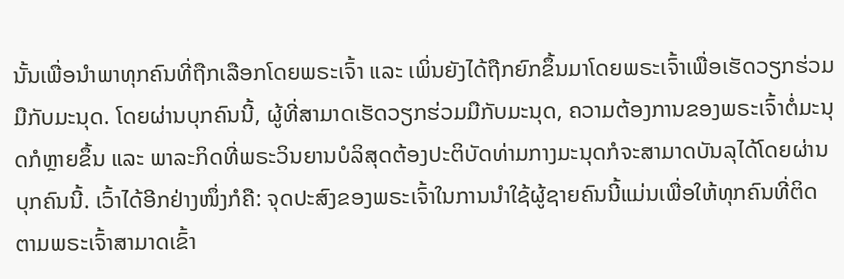ນັ້ນເພື່ອນໍາພາທຸກຄົນທີ່ຖືກເລືອກໂດຍພຣະເຈົ້າ ແລະ ເພິ່ນຍັງໄດ້ຖືກຍົກຂຶ້ນມາໂດຍພຣະເຈົ້າເພື່ອເຮັດວຽກຮ່ວມມືກັບມະນຸດ. ໂດຍຜ່ານບຸກຄົນນີ້, ຜູ້ທີ່ສາມາດເຮັດວຽກຮ່ວມມືກັບມະນຸດ, ຄວາມຕ້ອງການຂອງພຣະເຈົ້າຕໍ່ມະນຸດກໍຫຼາຍຂຶ້ນ ແລະ ພາລະກິດທີ່ພຣະວິນຍານບໍລິສຸດຕ້ອງປະຕິບັດທ່າມກາງມະນຸດກໍຈະສາມາດບັນລຸໄດ້ໂດຍຜ່ານບຸກຄົນນີ້. ເວົ້າໄດ້ອີກຢ່າງໜຶ່ງກໍຄື: ຈຸດປະສົງຂອງພຣະເຈົ້າໃນການນໍາໃຊ້ຜູ້ຊາຍຄົນນີ້ແມ່ນເພື່ອໃຫ້ທຸກຄົນທີ່ຕິດຕາມພຣະເຈົ້າສາມາດເຂົ້າ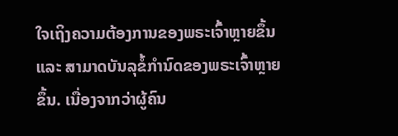ໃຈເຖິງຄວາມຕ້ອງການຂອງພຣະເຈົ້າຫຼາຍຂຶ້ນ ແລະ ສາມາດບັນລຸຂໍ້ກໍານົດຂອງພຣະເຈົ້າຫຼາຍຂຶ້ນ. ເນື່ອງຈາກວ່າຜູ້ຄົນ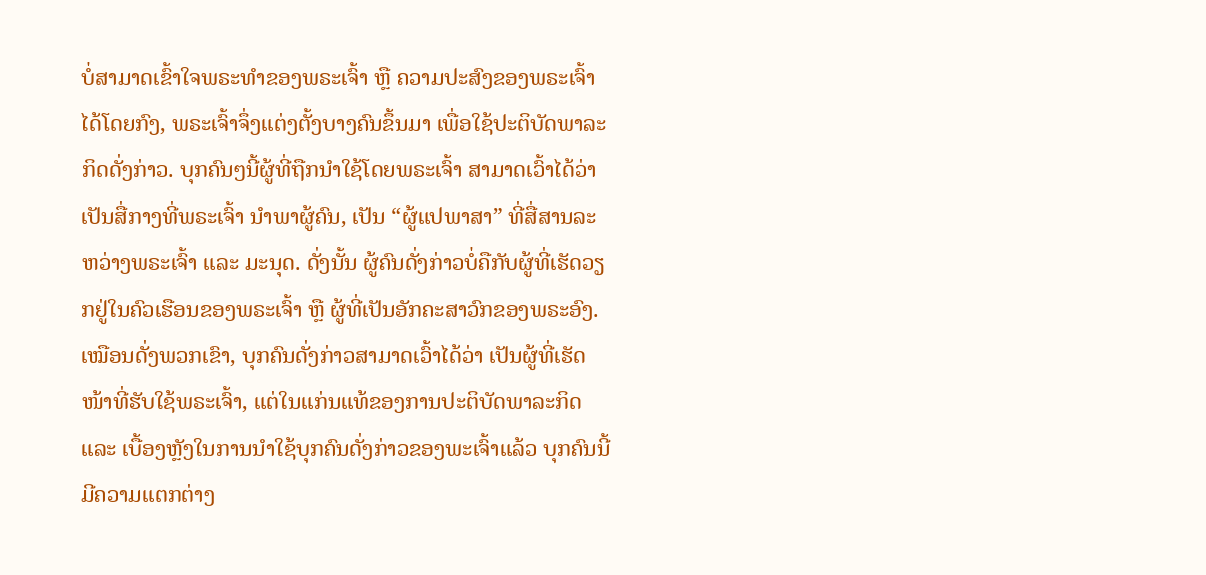ບໍ່ສາມາດເຂົ້າໃຈພຣະທໍາຂອງພຣະເຈົ້າ ຫຼື ຄວາມປະສົງຂອງພຣະເຈົ້າໄດ້ໂດຍກົງ, ພຣະເຈົ້າຈຶ່ງແຕ່ງຕັ້ງບາງຄົນຂຶ້ນມາ ເພື່ອໃຊ້ປະຕິບັດພາລະກິດດັ່ງກ່າວ. ບຸກຄົນໆນີ້ຜູ້ທີ່ຖືກນໍາໃຊ້ໂດຍພຣະເຈົ້າ ສາມາດເວົ້າໄດ້ວ່າ ເປັນສື່ກາງທີ່ພຣະເຈົ້າ ນໍາພາຜູ້ຄົນ, ເປັນ “ຜູ້ແປພາສາ” ທີ່ສື່ສານລະຫວ່າງພຣະເຈົ້າ ແລະ ມະນຸດ. ດັ່ງນັ້ນ ຜູ້ຄົນດັ່ງກ່າວບໍ່ຄືກັບຜູ້ທີ່ເຮັດວຽກຢູ່ໃນຄົວເຮືອນຂອງພຣະເຈົ້າ ຫຼື ຜູ້ທີ່ເປັນອັກຄະສາວົກຂອງພຣະອົງ. ເໝືອນດັ່ງພວກເຂົາ, ບຸກຄົນດັ່ງກ່າວສາມາດເວົ້າໄດ້ວ່າ ເປັນຜູ້ທີ່ເຮັດໜ້າທີ່ຮັບໃຊ້ພຣະເຈົ້າ, ແຕ່ໃນແກ່ນແທ້ຂອງການປະຕິບັດພາລະກິດ ແລະ ເບື້ອງຫຼັງໃນການນໍາໃຊ້ບຸກຄົນດັ່ງກ່າວຂອງພະເຈົ້າແລ້ວ ບຸກຄົນນີ້ ມີຄວາມແຕກຕ່າງ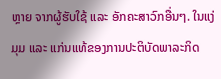ຫຼາຍ ຈາກຜູ້ຮັບໃຊ້ ແລະ ອັກຄະສາວົກອື່ນໆ. ໃນແງ່ມຸມ ແລະ ແກ່ນແທ້ຂອງການປະຕິບັດພາລະກິດ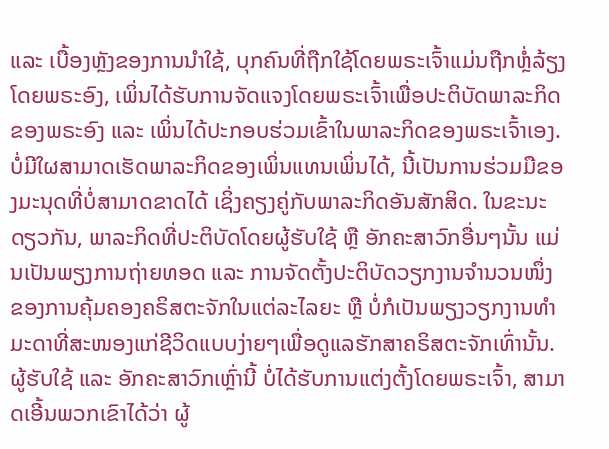ແລະ ເບື້ອງຫຼັງຂອງການນໍາໃຊ້, ບຸກຄົນທີ່ຖືກໃຊ້ໂດຍພຣະເຈົ້າແມ່ນຖືກຫຼໍ່ລ້ຽງໂດຍພຣະອົງ, ເພິ່ນໄດ້ຮັບການຈັດແຈງໂດຍພຣະເຈົ້າເພື່ອປະຕິບັດພາລະກິດຂອງພຣະອົງ ແລະ ເພິ່ນໄດ້ປະກອບຮ່ວມເຂົ້າໃນພາລະກິດຂອງພຣະເຈົ້າເອງ. ບໍ່ມີໃຜສາມາດເຮັດພາລະກິດຂອງເພິ່ນແທນເພິ່ນໄດ້, ນີ້ເປັນການຮ່ວມມືຂອງມະນຸດທີ່ບໍ່ສາມາດຂາດໄດ້ ເຊິ່ງຄຽງຄູ່ກັບພາລະກິດອັນສັກສິດ. ໃນຂະນະດຽວກັນ, ພາລະກິດທີ່ປະຕິບັດໂດຍຜູ້ຮັບໃຊ້ ຫຼື ອັກຄະສາວົກອື່ນໆນັ້ນ ແມ່ນເປັນພຽງການຖ່າຍທອດ ແລະ ການຈັດຕັ້ງປະຕິບັດວຽກງານຈຳນວນໜຶ່ງ ຂອງການຄຸ້ມຄອງຄຣິສຕະຈັກໃນແຕ່ລະໄລຍະ ຫຼື ບໍ່ກໍເປັນພຽງວຽກງານທຳມະດາທີ່ສະໜອງແກ່ຊີວິດແບບງ່າຍໆເພື່ອດູແລຮັກສາຄຣິສຕະຈັກເທົ່ານັ້ນ. ຜູ້ຮັບໃຊ້ ແລະ ອັກຄະສາວົກເຫຼົ່ານີ້ ບໍ່ໄດ້ຮັບການແຕ່ງຕັ້ງໂດຍພຣະເຈົ້າ, ສາມາດເອີ້ນພວກເຂົາໄດ້ວ່າ ຜູ້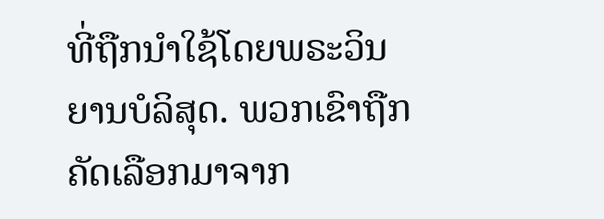ທີ່ຖືກນໍາໃຊ້ໂດຍພຣະວິນຍານບໍລິສຸດ. ພວກເຂົາຖືກຄັດເລືອກມາຈາກ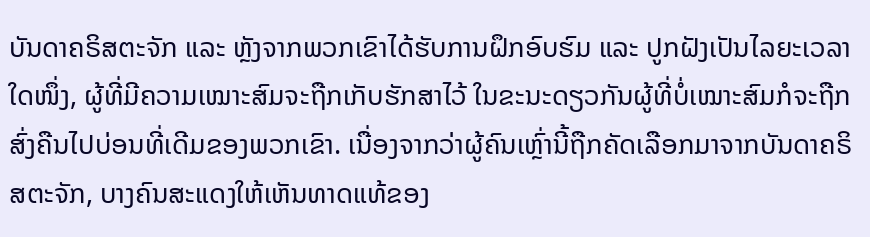ບັນດາຄຣິສຕະຈັກ ແລະ ຫຼັງຈາກພວກເຂົາໄດ້ຮັບການຝຶກອົບຮົມ ແລະ ປູກຝັງເປັນໄລຍະເວລາໃດໜຶ່ງ, ຜູ້ທີ່ມີຄວາມເໝາະສົມຈະຖືກເກັບຮັກສາໄວ້ ໃນຂະນະດຽວກັນຜູ້ທີ່ບໍ່ເໝາະສົມກໍຈະຖືກສົ່ງຄືນໄປບ່ອນທີ່ເດີມຂອງພວກເຂົາ. ເນື່ອງຈາກວ່າຜູ້ຄົນເຫຼົ່ານີ້ຖືກຄັດເລືອກມາຈາກບັນດາຄຣິສຕະຈັກ, ບາງຄົນສະແດງໃຫ້ເຫັນທາດແທ້ຂອງ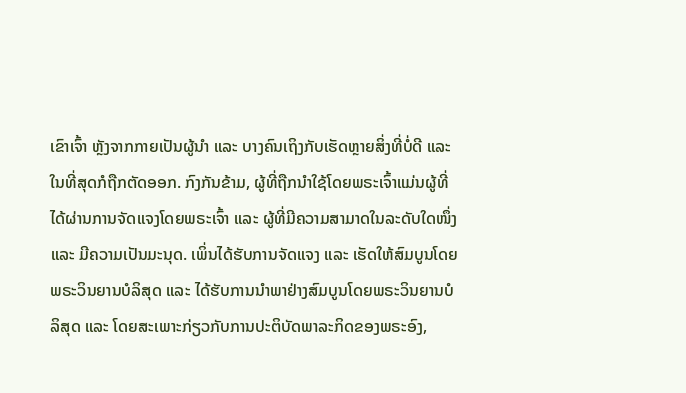ເຂົາເຈົ້າ ຫຼັງຈາກກາຍເປັນຜູ້ນໍາ ແລະ ບາງຄົນເຖິງກັບເຮັດຫຼາຍສິ່ງທີ່ບໍ່ດີ ແລະ ໃນທີ່ສຸດກໍຖືກຕັດອອກ. ກົງກັນຂ້າມ, ຜູ້ທີ່ຖືກນໍາໃຊ້ໂດຍພຣະເຈົ້າແມ່ນຜູ້ທີ່ໄດ້ຜ່ານການຈັດແຈງໂດຍພຣະເຈົ້າ ແລະ ຜູ້ທີ່ມີຄວາມສາມາດໃນລະດັບໃດໜຶ່ງ ແລະ ມີຄວາມເປັນມະນຸດ. ເພິ່ນໄດ້ຮັບການຈັດແຈງ ແລະ ເຮັດໃຫ້ສົມບູນໂດຍພຣະວິນຍານບໍລິສຸດ ແລະ ໄດ້ຮັບການນໍາພາຢ່າງສົມບູນໂດຍພຣະວິນຍານບໍລິສຸດ ແລະ ໂດຍສະເພາະກ່ຽວກັບການປະຕິບັດພາລະກິດຂອງພຣະອົງ,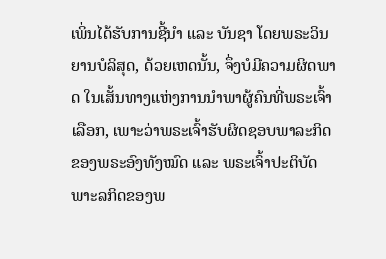ເພິ່ນໄດ້ຮັບການຊີ້ນໍາ ແລະ ບັນຊາ ໂດຍພຣະວິນຍານບໍລິສຸດ, ດ້ວຍເຫດນັ້ນ, ຈຶ່ງບໍມີຄວາມຜິດພາດ ໃນເສັ້ນທາງແຫ່ງການນໍາພາຜູ້ຄົນທີ່ພຣະເຈົ້າເລືອກ, ເພາະວ່າພຣະເຈົ້າຮັບຜິດຊອບພາລະກິດຂອງພຣະອົງທັງໝົດ ແລະ ພຣະເຈົ້າປະຕິບັດພາະລກິດຂອງພ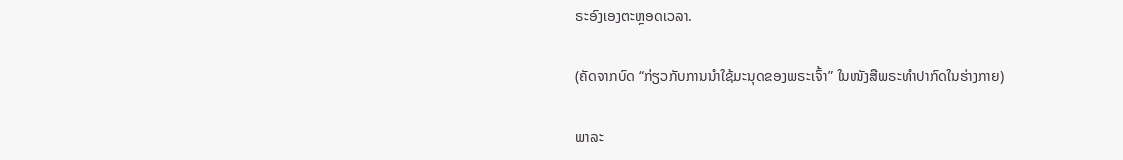ຣະອົງເອງຕະຫຼອດເວລາ.

(ຄັດຈາກບົດ “ກ່ຽວກັບການນຳໃຊ້ມະນຸດຂອງພຣະເຈົ້າ” ໃນໜັງສືພຣະທໍາປາກົດໃນຮ່າງກາຍ)

ພາລະ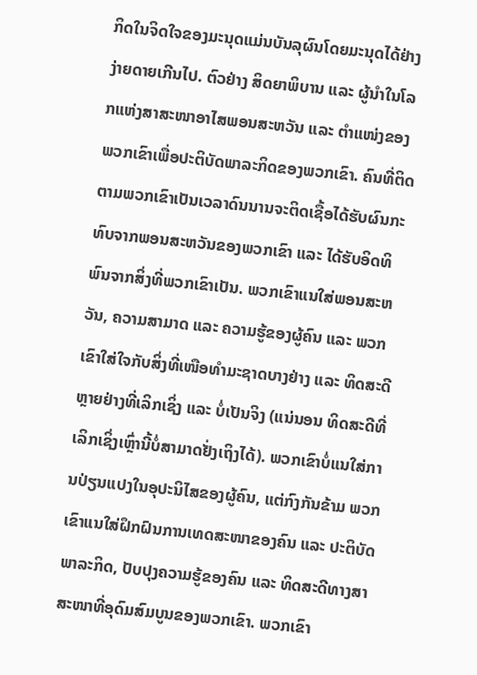ກິດໃນຈິດໃຈຂອງມະນຸດແມ່ນບັນລຸຜົນໂດຍມະນຸດໄດ້ຢ່າງງ່າຍດາຍເກີນໄປ. ຕົວຢ່າງ ສິດຍາພິບານ ແລະ ຜູ້ນໍາໃນໂລກແຫ່ງສາສະໜາອາໄສພອນສະຫວັນ ແລະ ຕໍາແໜ່ງຂອງພວກເຂົາເພື່ອປະຕິບັດພາລະກິດຂອງພວກເຂົາ. ຄົນທີ່ຕິດຕາມພວກເຂົາເປັນເວລາດົນນານຈະຕິດເຊື້ອໄດ້ຮັບຜົນກະທົບຈາກພອນສະຫວັນຂອງພວກເຂົາ ແລະ ໄດ້ຮັບອິດທິພົນຈາກສິ່ງທີ່ພວກເຂົາເປັນ. ພວກເຂົາແນໃສ່ພອນສະຫວັນ, ຄວາມສາມາດ ແລະ ຄວາມຮູ້ຂອງຜູ້ຄົນ ແລະ ພວກເຂົາໃສ່ໃຈກັບສິ່ງທີ່ເໜືອທຳມະຊາດບາງຢ່າງ ແລະ ທິດສະດີຫຼາຍຢ່າງທີ່ເລິກເຊິ່ງ ແລະ ບໍ່ເປັນຈິງ (ແນ່ນອນ ທິດສະດີທີ່ເລິກເຊິ່ງເຫຼົ່ານີ້ບໍ່ສາມາດຢັ່ງເຖິງໄດ້). ພວກເຂົາບໍ່ແນໃສ່ການປ່ຽນແປງໃນອຸປະນິໄສຂອງຜູ້ຄົນ, ແຕ່ກົງກັນຂ້າມ ພວກເຂົາແນໃສ່ຝຶກຝົນການເທດສະໜາຂອງຄົນ ແລະ ປະຕິບັດພາລະກິດ, ປັບປຸງຄວາມຮູ້ຂອງຄົນ ແລະ ທິດສະດີທາງສາສະໜາທີ່ອຸດົມສົມບູນຂອງພວກເຂົາ. ພວກເຂົາ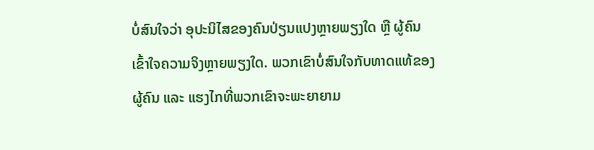ບໍ່ສົນໃຈວ່າ ອຸປະນິໄສຂອງຄົນປ່ຽນແປງຫຼາຍພຽງໃດ ຫຼື ຜູ້ຄົນເຂົ້າໃຈຄວາມຈິງຫຼາຍພຽງໃດ. ພວກເຂົາບໍ່ສົນໃຈກັບທາດແທ້ຂອງຜູ້ຄົນ ແລະ ແຮງໄກທີ່ພວກເຂົາຈະພະຍາຍາມ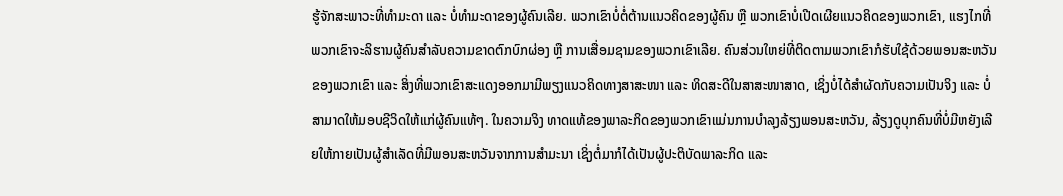ຮູ້ຈັກສະພາວະທີ່ທຳມະດາ ແລະ ບໍ່ທຳມະດາຂອງຜູ້ຄົນເລີຍ. ພວກເຂົາບໍ່ຕໍ່ຕ້ານແນວຄິດຂອງຜູ້ຄົນ ຫຼື ພວກເຂົາບໍ່ເປີດເຜີຍແນວຄິດຂອງພວກເຂົາ, ແຮງໄກທີ່ພວກເຂົາຈະລິຮານຜູ້ຄົນສຳລັບຄວາມຂາດຕົກບົກຜ່ອງ ຫຼື ການເສື່ອມຊາມຂອງພວກເຂົາເລີຍ. ຄົນສ່ວນໃຫຍ່ທີ່ຕິດຕາມພວກເຂົາກໍຮັບໃຊ້ດ້ວຍພອນສະຫວັນຂອງພວກເຂົາ ແລະ ສິ່ງທີ່ພວກເຂົາສະແດງອອກມາມີພຽງແນວຄິດທາງສາສະໜາ ແລະ ທິດສະດີໃນສາສະໜາສາດ, ເຊິ່ງບໍ່ໄດ້ສຳຜັດກັບຄວາມເປັນຈິງ ແລະ ບໍ່ສາມາດໃຫ້ມອບຊີວິດໃຫ້ແກ່ຜູ້ຄົນແທ້ໆ. ໃນຄວາມຈິງ ທາດແທ້ຂອງພາລະກິດຂອງພວກເຂົາແມ່ນການບຳລຸງລ້ຽງພອນສະຫວັນ, ລ້ຽງດູບຸກຄົນທີ່ບໍ່ມີຫຍັງເລີຍໃຫ້ກາຍເປັນຜູ້ສຳເລັດທີ່ມີພອນສະຫວັນຈາກການສຳມະນາ ເຊິ່ງຕໍ່ມາກໍໄດ້ເປັນຜູ້ປະຕິບັດພາລະກິດ ແລະ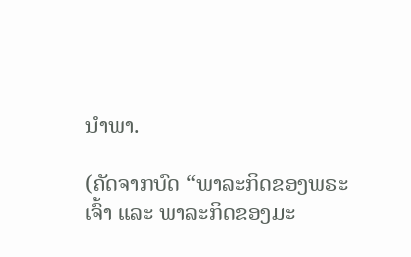ນໍາພາ.

(ຄັດຈາກບົດ “ພາລະກິດຂອງພຣະເຈົ້າ ແລະ ພາລະກິດຂອງມະ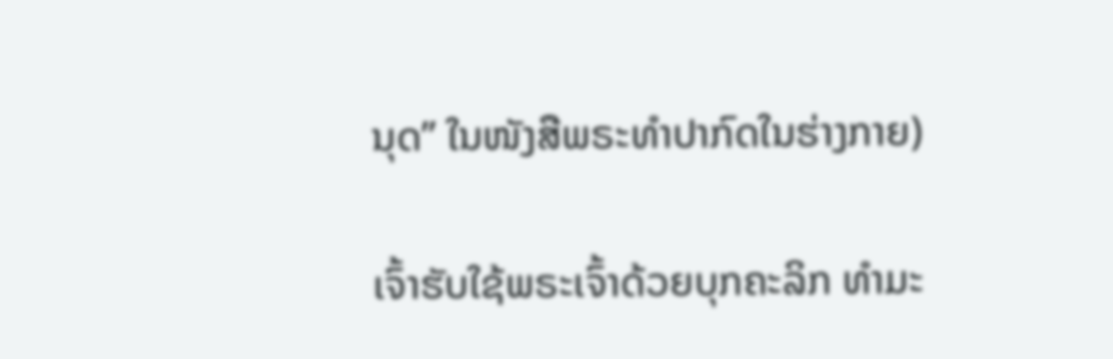ນຸດ” ໃນໜັງສືພຣະທໍາປາກົດໃນຮ່າງກາຍ)

ເຈົ້າຮັບໃຊ້ພຣະເຈົ້າດ້ວຍບຸກຄະລິກ ທຳມະ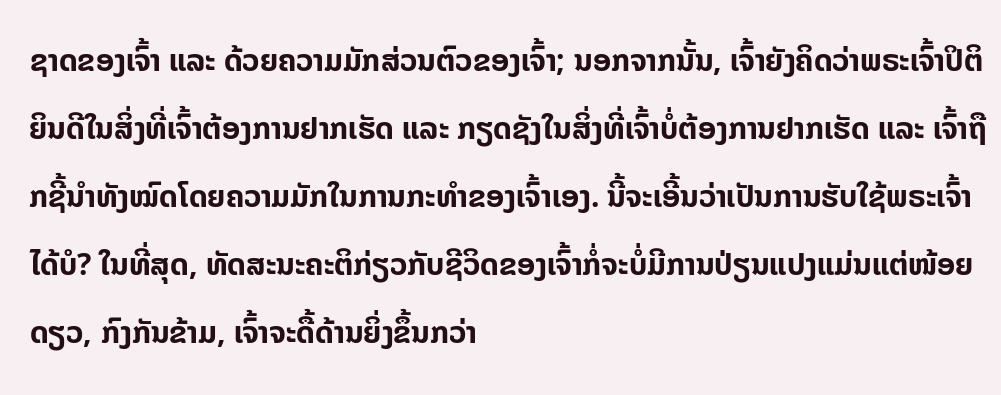ຊາດຂອງເຈົ້າ ແລະ ດ້ວຍຄວາມມັກສ່ວນຕົວຂອງເຈົ້າ; ນອກຈາກນັ້ນ, ເຈົ້າຍັງຄິດວ່າພຣະເຈົ້າປິຕິຍິນດີໃນສິ່ງທີ່ເຈົ້າຕ້ອງການຢາກເຮັດ ແລະ ກຽດຊັງໃນສິ່ງທີ່ເຈົ້າບໍ່ຕ້ອງການຢາກເຮັດ ແລະ ເຈົ້າຖືກຊີ້ນຳທັງໝົດໂດຍຄວາມມັກໃນການກະທໍາຂອງເຈົ້າເອງ. ນີ້ຈະເອີ້ນວ່າເປັນການຮັບໃຊ້ພຣະເຈົ້າໄດ້ບໍ? ໃນທີ່ສຸດ, ທັດສະນະຄະຕິກ່ຽວກັບຊີວິດຂອງເຈົ້າກໍ່ຈະບໍ່ມີການປ່ຽນແປງແມ່ນແຕ່ໜ້ອຍດຽວ, ກົງກັນຂ້າມ, ເຈົ້າຈະດື້ດ້ານຍິ່ງຂຶ້ນກວ່າ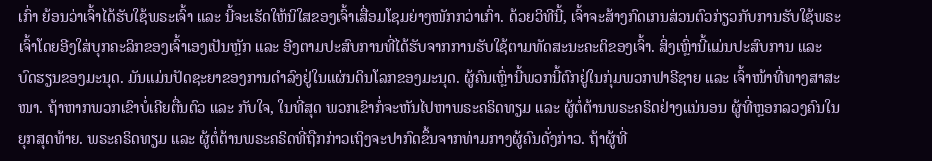ເກົ່າ ຍ້ອນວ່າເຈົ້າໄດ້ຮັບໃຊ້ພຣະເຈົ້າ ແລະ ນີ້ຈະເຮັດໃຫ້ນິໃສຂອງເຈົ້າເສື່ອມໂຊມຍ່າງໜັກກວ່າເກົ່າ. ດ້ວຍວິທີນີ້, ເຈົ້າຈະສ້າງກົດເກນສ່ວນຕົວກ່ຽວກັບການຮັບໃຊ້ພຣະເຈົ້າໂດຍອີງໃສ່ບຸກຄະລິກຂອງເຈົ້າເອງເປັນຫຼັກ ແລະ ອີງຕາມປະສົບການທີ່ໄດ້ຮັບຈາກການຮັບໃຊ້ຕາມທັດສະນະຄະຕິຂອງເຈົ້າ. ສິ່ງເຫຼົ່ານີ້ແມ່ນປະສົບການ ແລະ ບົດຮຽນຂອງມະນຸດ. ມັນແມ່ນປັດຊະຍາຂອງການດໍາລົງຢູ່ໃນແຜ່ນດິນໂລກຂອງມະນຸດ. ຜູ້ຄົນເຫຼົ່ານີ້ພວກນີ້ຕົກຢູ່ໃນກຸ່ມພວກຟາຣີຊາຍ ແລະ ເຈົ້າໜ້າທີ່ທາງສາສະໜາ. ຖ້າຫາກພວກເຂົາບໍ່ເຄີຍຕື່ນຕົວ ແລະ ກັບໃຈ, ໃນທີ່ສຸດ ພວກເຂົາກໍ່ຈະຫັນໄປຫາພຣະຄຣິດທຽມ ແລະ ຜູ້ຕໍ່ຕ້ານພຣະຄຣິດຢ່າງແນ່ນອນ ຜູ້ທີ່ຫຼອກລວງຄົນໃນຍຸກສຸດທ້າຍ. ພຣະຄຣິດທຽມ ແລະ ຜູ້ຕໍ່ຕ້ານພຣະຄຣິດທີ່ຖືກກ່າວເຖິງຈະປາກົດຂຶ້ນຈາກທ່າມກາງຜູ້ຄົນດັ່ງກ່າວ. ຖ້າຜູ້ທີ່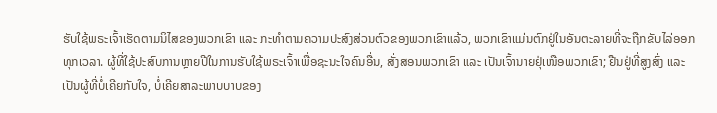ຮັບໃຊ້ພຣະເຈົ້າເຮັດຕາມນິໄສຂອງພວກເຂົາ ແລະ ກະທໍາຕາມຄວາມປະສົງສ່ວນຕົວຂອງພວກເຂົາແລ້ວ, ພວກເຂົາແມ່ນຕົກຢູ່ໃນອັນຕະລາຍທີ່ຈະຖືກຂັບໄລ່ອອກທຸກເວລາ. ຜູ້ທີ່ໃຊ້ປະສົບການຫຼາຍປີໃນການຮັບໃຊ້ພຣະເຈົ້າເພື່ອຊະນະໃຈຄົນອື່ນ, ສັ່ງສອນພວກເຂົາ ແລະ ເປັນເຈົ້ານາຍຢຸ່ເໜືອພວກເຂົາ; ຢືນຢູ່ທີ່ສູງສົ່ງ ແລະ ເປັນຜູ້ທີ່ບໍ່ເຄີຍກັບໃຈ, ບໍ່ເຄີຍສາລະພາບບາບຂອງ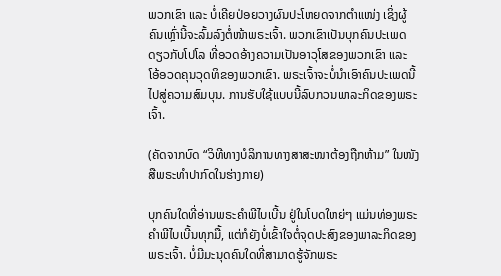ພວກເຂົາ ແລະ ບໍ່ເຄີຍປ່ອຍວາງຜົນປະໂຫຍດຈາກຕຳແໜ່ງ ເຊິ່ງຜູ້ຄົນເຫຼົ່ານີ້ຈະລົ້ມລົງຕໍ່ໜ້າພຣະເຈົ້າ. ພວກເຂົາເປັນບຸກຄົນປະເພດດຽວກັບໂປໂລ ທີ່ອວດອ້າງຄວາມເປັນອາວຸໂສຂອງພວກເຂົາ ແລະ ໂອ້ອວດຄຸນວຸດທິຂອງພວກເຂົາ. ພຣະເຈົ້າຈະບໍ່ນໍາເອົາຄົນປະເພດນີ້ໄປສູ່ຄວາມສົມບຸນ. ການຮັບໃຊ້ແບບນີ້ລົບກວນພາລະກິດຂອງພຣະເຈົ້າ.

(ຄັດຈາກບົດ “ວິທີທາງບໍລິການທາງສາສະໜາຕ້ອງຖືກຫ້າມ” ໃນໜັງສືພຣະທໍາປາກົດໃນຮ່າງກາຍ)

ບຸກຄົນໃດທີ່ອ່ານພຣະຄຳພີໄບເບີ້ນ ຢູ່ໃນໂບດໃຫຍ່ໆ ແມ່ນທ່ອງພຣະຄຳພີໄບເບີ້ນທຸກມື້, ແຕ່ກໍຍັງບໍ່ເຂົ້າໃຈຕໍ່ຈຸດປະສົງຂອງພາລະກິດຂອງພຣະເຈົ້າ. ບໍ່ມີມະນຸດຄົນໃດທີ່ສາມາດຮູ້ຈັກພຣະ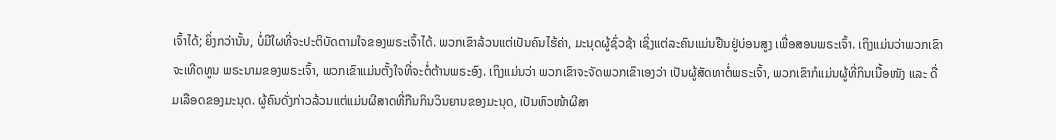ເຈົ້າໄດ້; ຍິ່ງກວ່ານັ້ນ, ບໍ່ມີໃຜທີ່ຈະປະຕິບັດຕາມໃຈຂອງພຣະເຈົ້າໄດ້. ພວກເຂົາລ້ວນແຕ່ເປັນຄົນໄຮ້ຄ່າ, ມະນຸດຜູ້ຊົ່ວຊ້າ ເຊິ່ງແຕ່ລະຄົນແມ່ນຢືນຢູ່ບ່ອນສູງ ເພື່ອສອນພຣະເຈົ້າ. ເຖິງແມ່ນວ່າພວກເຂົາຈະເທີດທູນ ພຣະນາມຂອງພຣະເຈົ້າ, ພວກເຂົາແມ່ນຕັ້ງໃຈທີ່ຈະຕໍ່ຕ້ານພຣະອົງ. ເຖິງແມ່ນວ່າ ພວກເຂົາຈະຈັດພວກເຂົາເອງວ່າ ເປັນຜູ້ສັດທາຕໍ່ພຣະເຈົ້າ, ພວກເຂົາກໍແມ່ນຜູ້ທີ່ກິນເນື້ອໜັງ ແລະ ດື່ມເລືອດຂອງມະນຸດ. ຜູ້ຄົນດັ່ງກ່າວລ້ວນແຕ່ແມ່ນຜີສາດທີ່ກືນກິນວິນຍານຂອງມະນຸດ, ເປັນຫົວໜ້າຜີສາ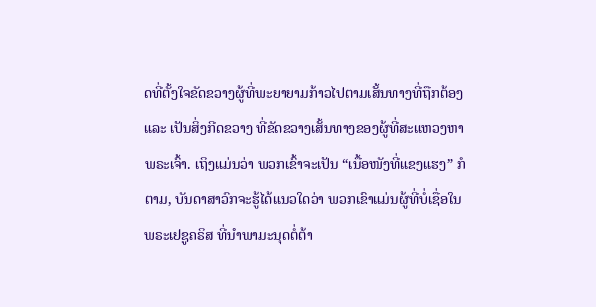ດທີ່ຕັ້ງໃຈຂັດຂວາງຜູ້ທີ່ພະຍາຍາມກ້າວໄປຕາມເສັ້ນທາງທີ່ຖືກຕ້ອງ ແລະ ເປັນສິ່ງກີດຂວາງ ທີ່ຂັດຂວາງເສັ້ນທາງຂອງຜູ້ທີ່ສະແຫວງຫາພຣະເຈົ້າ. ເຖິງແມ່ນວ່າ ພວກເຂົ້າຈະເປັນ “ເນື້ອໜັງທີ່ແຂງແຮງ” ກໍຕາມ, ບັນດາສາວົກຈະຮູ້ໄດ້ແນວໃດວ່າ ພວກເຂົາແມ່ນຜູ້ທີ່ບໍ່ເຊື່ອໃນພຣະເຢຊູຄຣິສ ທີ່ນຳພາມະນຸດຕໍ່ຕ້າ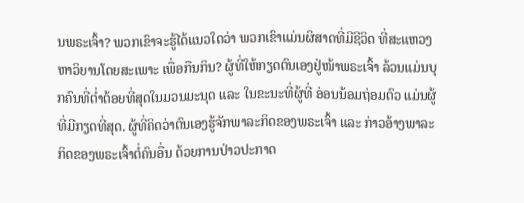ນພຣະເຈົ້າ? ພວກເຂົາຈະຮູ້ໄດ້ແນວໃດວ່າ ພວກເຂົາແມ່ນຜິສາດທີ່ມີຊີວິດ ທີ່ສະແຫວງຫາວິຍານໂດຍສະເພາະ ເພື່ອກືນກິນ? ຜູ້ທີ່ໃຫ້ກຽດຕົນເອງຢູ່ໜ້າພຣະເຈົ້າ ລ້ວນແມ່ນບຸກຄົນທີ່ຕໍ່າຕ້ອຍທີ່ສຸດໃນມວນມະນຸດ ແລະ ໃນຂະນະທີ່ຜູ້ທີ່ ອ່ອນນ້ອມຖ່ອມຕົວ ແມ່ນຜູ້ທີ່ມີກຽດທີ່ສຸດ. ຜູ້ທີ່ຄິດວ່າຕົນເອງຮູ້ຈັກພາລະກິດຂອງພຣະເຈົ້າ ແລະ ກ່າວອ້າງພາລະກິດຂອງພຣະເຈົ້າຕໍ່ຄົນອື່ນ ດ້ວຍການປ່າວປະກາດ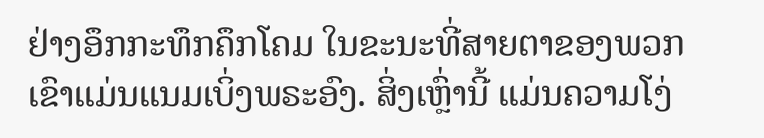ຢ່າງອຶກກະທຶກຄຶກໂຄມ ໃນຂະນະທີ່ສາຍຕາຂອງພວກເຂົາແມ່ນແນມເບິ່ງພຣະອົງ. ສິ່ງເຫຼົ່ານີ້ ແມ່ນຄວາມໂງ່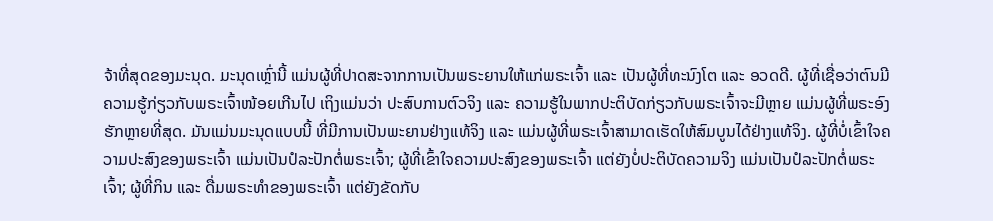ຈ້າທີ່ສຸດຂອງມະນຸດ. ມະນຸດເຫຼົ່ານີ້ ແມ່ນຜູ້ທີ່ປາດສະຈາກການເປັນພຣະຍານໃຫ້ແກ່ພຣະເຈົ້າ ແລະ ເປັນຜູ້ທີ່ທະນົງໂຕ ແລະ ອວດດີ. ຜູ້ທີ່ເຊື່ອວ່າຕົນມີຄວາມຮູ້ກ່ຽວກັບພຣະເຈົ້າໜ້ອຍເກີນໄປ ເຖິງແມ່ນວ່າ ປະສົບການຕົວຈິງ ແລະ ຄວາມຮູ້ໃນພາກປະຕິບັດກ່ຽວກັບພຣະເຈົ້າຈະມີຫຼາຍ ແມ່ນຜູ້ທີ່ພຣະອົງຮັກຫຼາຍທີ່ສຸດ. ມັນແມ່ນມະນຸດແບບນີ້ ທີ່ມີການເປັນພະຍານຢ່າງແທ້ຈິງ ແລະ ແມ່ນຜູ້ທີ່ພຣະເຈົ້າສາມາດເຮັດໃຫ້ສົມບູນໄດ້ຢ່າງແທ້ຈິງ. ຜູ້ທີ່ບໍ່ເຂົ້າໃຈຄວາມປະສົງຂອງພຣະເຈົ້າ ແມ່ນເປັນປໍລະປັກຕໍ່ພຣະເຈົ້າ; ຜູ້ທີ່ເຂົ້າໃຈຄວາມປະສົງຂອງພຣະເຈົ້າ ແຕ່ຍັງບໍ່ປະຕິບັດຄວາມຈິງ ແມ່ນເປັນປໍລະປັກຕໍ່ພຣະເຈົ້າ; ຜູ້ທີ່ກິນ ແລະ ດື່ມພຣະທຳຂອງພຣະເຈົ້າ ແຕ່ຍັງຂັດກັບ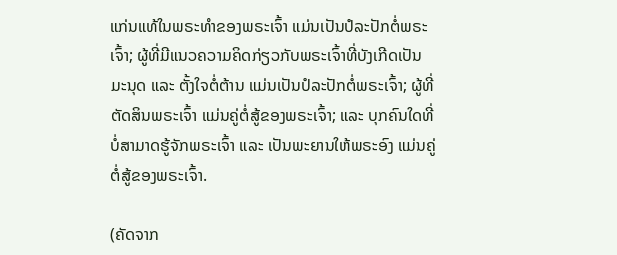ແກ່ນແທ້ໃນພຣະທຳຂອງພຣະເຈົ້າ ແມ່ນເປັນປໍລະປັກຕໍ່ພຣະເຈົ້າ; ຜູ້ທີ່ມີແນວຄວາມຄິດກ່ຽວກັບພຣະເຈົ້າທີ່ບັງເກີດເປັນມະນຸດ ແລະ ຕັ້ງໃຈຕໍ່ຕ້ານ ແມ່ນເປັນປໍລະປັກຕໍ່ພຣະເຈົ້າ; ຜູ້ທີ່ຕັດສິນພຣະເຈົ້າ ແມ່ນຄູ່ຕໍ່ສູ້ຂອງພຣະເຈົ້າ; ແລະ ບຸກຄົນໃດທີ່ບໍ່ສາມາດຮູ້ຈັກພຣະເຈົ້າ ແລະ ເປັນພະຍານໃຫ້ພຣະອົງ ແມ່ນຄູ່ຕໍ່ສູ້ຂອງພຣະເຈົ້າ.

(ຄັດຈາກ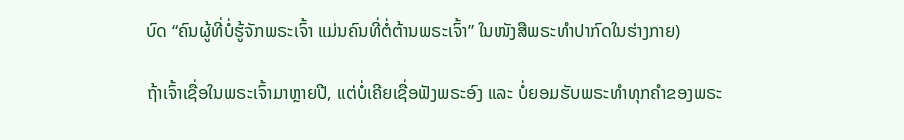ບົດ “ຄົນຜູ້ທີ່ບໍ່ຮູ້ຈັກພຣະເຈົ້າ ແມ່ນຄົນທີ່ຕໍ່ຕ້ານພຣະເຈົ້າ” ໃນໜັງສືພຣະທໍາປາກົດໃນຮ່າງກາຍ)

ຖ້າເຈົ້າເຊື່ອໃນພຣະເຈົ້າມາຫຼາຍປີ, ແຕ່ບໍ່ເຄີຍເຊື່ອຟັງພຣະອົງ ແລະ ບໍ່ຍອມຮັບພຣະທໍາທຸກຄຳຂອງພຣະ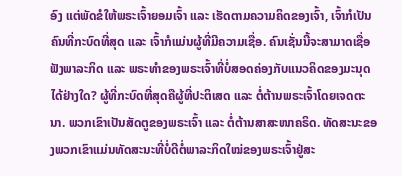ອົງ ແຕ່ພັດຂໍໃຫ້ພຣະເຈົ້າຍອມເຈົ້າ ແລະ ເຮັດຕາມຄວາມຄິດຂອງເຈົ້າ, ເຈົ້າກໍເປັນຄົນທີ່ກະບົດທີ່ສຸດ ແລະ ເຈົ້າກໍແມ່ນຜູ້ທີ່ມີຄວາມເຊື່ອ. ຄົນເຊັ່ນນີ້ຈະສາມາດເຊື່ອຟັງພາລະກິດ ແລະ ພຣະທໍາຂອງພຣະເຈົ້າທີ່ບໍ່ສອດຄ່ອງກັບແນວຄິດຂອງມະນຸດໄດ້ຢ່າງໃດ? ຜູ້ທີ່ກະບົດທີ່ສຸດຄືຜູ້ທີ່ປະຕິເສດ ແລະ ຕໍ່ຕ້ານພຣະເຈົ້າໂດຍເຈດຕະນາ. ພວກເຂົາເປັນສັດຕູຂອງພຣະເຈົ້າ ແລະ ຕໍ່ຕ້ານສາສະໜາຄຣິດ. ທັດສະນະຂອງພວກເຂົາແມ່ນທັດສະນະທີ່ບໍ່ດີຕໍ່ພາລະກິດໃໝ່ຂອງພຣະເຈົ້າຢູ່ສະ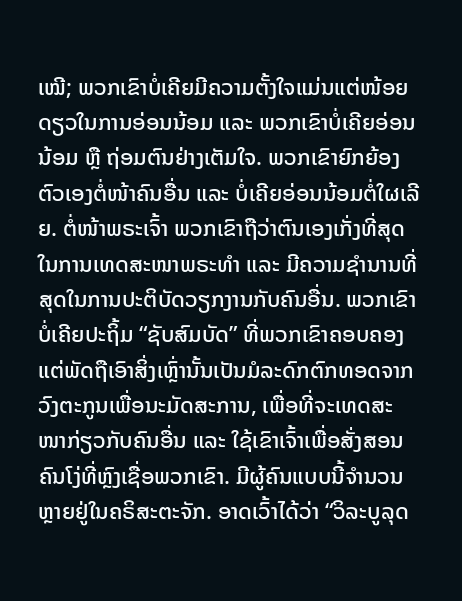ເໝີ; ພວກເຂົາບໍ່ເຄີຍມີຄວາມຕັ້ງໃຈແມ່ນແຕ່ໜ້ອຍດຽວໃນການອ່ອນນ້ອມ ແລະ ພວກເຂົາບໍ່ເຄີຍອ່ອນນ້ອມ ຫຼື ຖ່ອມຕົນຢ່າງເຕັມໃຈ. ພວກເຂົາຍົກຍ້ອງຕົວເອງຕໍ່ໜ້າຄົນອື່ນ ແລະ ບໍ່ເຄີຍອ່ອນນ້ອມຕໍ່ໃຜເລີຍ. ຕໍ່ໜ້າພຣະເຈົ້າ ພວກເຂົາຖືວ່າຕົນເອງເກັ່ງທີ່ສຸດໃນການເທດສະໜາພຣະທໍາ ແລະ ມີຄວາມຊຳນານທີ່ສຸດໃນການປະຕິບັດວຽກງານກັບຄົນອື່ນ. ພວກເຂົາບໍ່ເຄີຍປະຖິ້ມ “ຊັບສົມບັດ” ທີ່ພວກເຂົາຄອບຄອງ ແຕ່ພັດຖືເອົາສິ່ງເຫຼົ່ານັ້ນເປັນມໍລະດົກຕົກທອດຈາກວົງຕະກູນເພື່ອນະມັດສະການ, ເພື່ອທີ່ຈະເທດສະໜາກ່ຽວກັບຄົນອື່ນ ແລະ ໃຊ້ເຂົາເຈົ້າເພື່ອສັ່ງສອນຄົນໂງ່ທີ່ຫຼົງເຊື່ອພວກເຂົາ. ມີຜູ້ຄົນແບບນີ້ຈຳນວນຫຼາຍຢູ່ໃນຄຣິສະຕະຈັກ. ອາດເວົ້າໄດ້ວ່າ “ວິລະບູລຸດ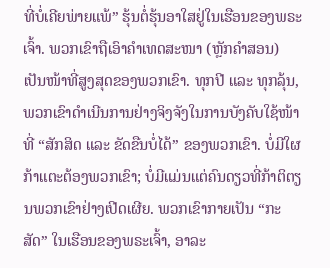ທີ່ບໍ່ເຄີຍພ່າຍແພ້” ຮຸ້ນຕໍ່ຮຸ້ນອາໃສຢູ່ໃນເຮືອນຂອງພຣະເຈົ້າ. ພວກເຂົາຖືເອົາຄຳເທດສະໜາ (ຫຼັກຄຳສອນ) ເປັນໜ້າທີ່ສູງສຸດຂອງພວກເຂົາ. ທຸກປີ ແລະ ທຸກລຸ້ນ, ພວກເຂົາດຳເນີນການຢ່າງຈິງຈັງໃນການບັງຄັບໃຊ້ໜ້າທີ່ “ສັກສິດ ແລະ ຂັດຂືນບໍ່ໄດ້” ຂອງພວກເຂົາ. ບໍ່ມີໃຜກ້າແຕະຕ້ອງພວກເຂົາ; ບໍ່ມີແມ່ນແຕ່ຄົນດຽວທີ່ກ້າຕິຕຽນພວກເຂົາຢ່າງເປີດເຜີຍ. ພວກເຂົາກາຍເປັນ “ກະສັດ” ໃນເຮືອນຂອງພຣະເຈົ້າ, ອາລະ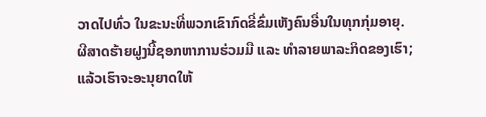ວາດໄປທົ່ວ ໃນຂະນະທີ່ພວກເຂົາກົດຂີ່ຂົ່ມເຫັງຄົນອື່ນໃນທຸກກຸ່ມອາຍຸ. ຜີສາດຮ້າຍຝູງນີ້ຊອກຫາການຮ່ວມມື ແລະ ທຳລາຍພາລະກິດຂອງເຮົາ; ແລ້ວເຮົາຈະອະນຸຍາດໃຫ້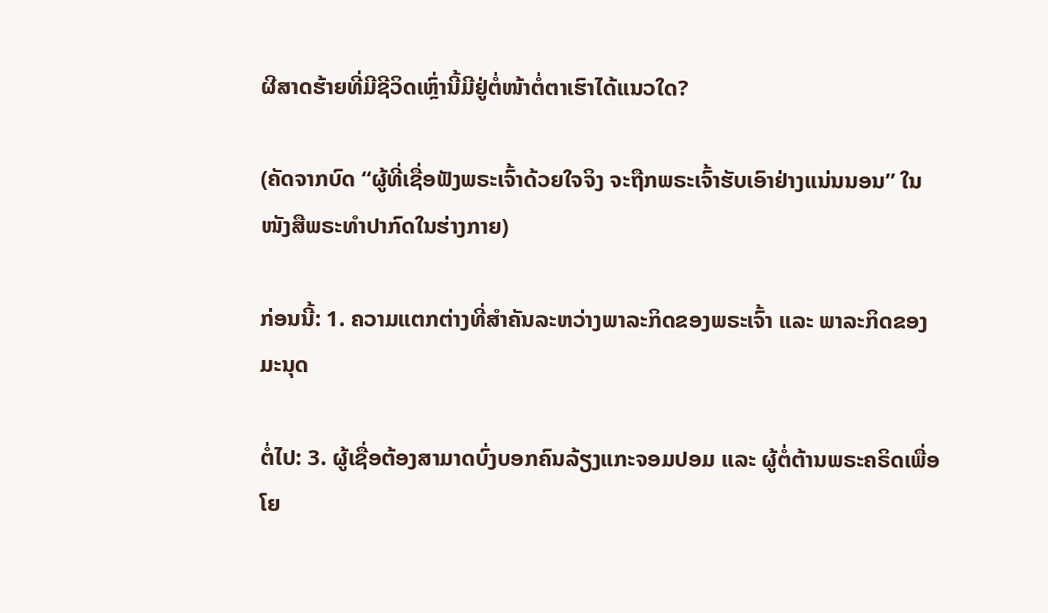ຜີສາດຮ້າຍທີ່ມີຊີວິດເຫຼົ່ານີ້ມີຢູ່ຕໍ່ໜ້າຕໍ່ຕາເຮົາໄດ້ແນວໃດ?

(ຄັດຈາກບົດ “ຜູ້ທີ່ເຊື່ອຟັງພຣະເຈົ້າດ້ວຍໃຈຈິງ ຈະຖືກພຣະເຈົ້າຮັບເອົາຢ່າງແນ່ນນອນ” ໃນໜັງສືພຣະທໍາປາກົດໃນຮ່າງກາຍ)

ກ່ອນນີ້: 1. ຄວາມແຕກຕ່າງທີ່ສຳຄັນລະຫວ່າງພາລະກິດຂອງພຣະເຈົ້າ ແລະ ພາລະກິດຂອງມະນຸດ

ຕໍ່ໄປ: 3. ຜູ້ເຊື່ອຕ້ອງສາມາດບົ່ງບອກຄົນລ້ຽງແກະຈອມປອມ ແລະ ຜູ້ຕໍ່ຕ້ານພຣະຄຣິດເພື່ອໂຍ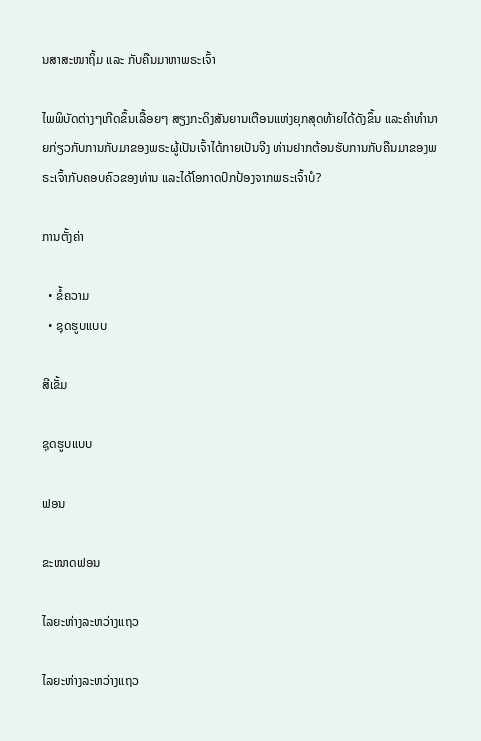ນສາສະໜາຖິ້ມ ແລະ ກັບຄືນມາຫາພຣະເຈົ້າ

ໄພພິບັດຕ່າງໆເກີດຂຶ້ນເລື້ອຍໆ ສຽງກະດິງສັນຍານເຕືອນແຫ່ງຍຸກສຸດທ້າຍໄດ້ດັງຂຶ້ນ ແລະຄໍາທໍານາຍກ່ຽວກັບການກັບມາຂອງພຣະຜູ້ເປັນເຈົ້າໄດ້ກາຍເປັນຈີງ ທ່ານຢາກຕ້ອນຮັບການກັບຄືນມາຂອງພຣະເຈົ້າກັບຄອບຄົວຂອງທ່ານ ແລະໄດ້ໂອກາດປົກປ້ອງຈາກພຣະເຈົ້າບໍ?

ການຕັ້ງຄ່າ

  • ຂໍ້ຄວາມ
  • ຊຸດຮູບແບບ

ສີເຂັ້ມ

ຊຸດຮູບແບບ

ຟອນ

ຂະໜາດຟອນ

ໄລຍະຫ່າງລະຫວ່າງແຖວ

ໄລຍະຫ່າງລະຫວ່າງແຖວ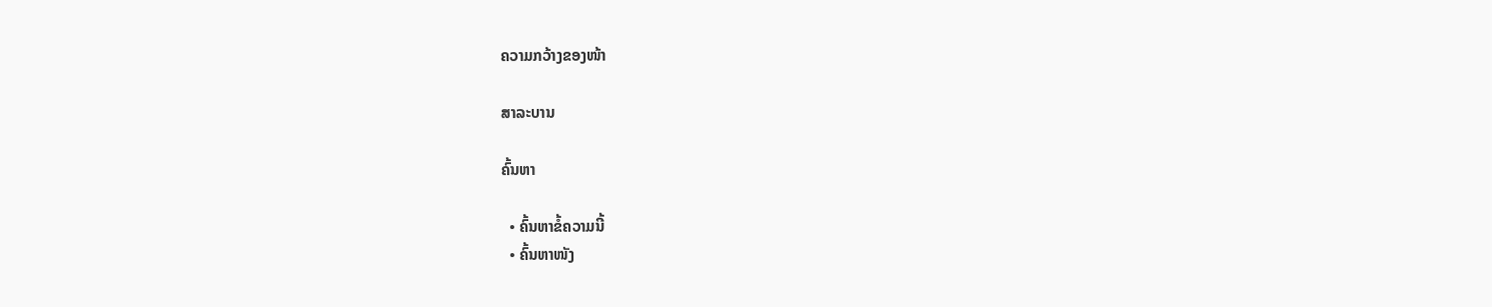ຄວາມກວ້າງຂອງໜ້າ

ສາລະບານ

ຄົ້ນຫາ

  • ຄົ້ນຫາຂໍ້ຄວາມນີ້
  • ຄົ້ນຫາໜັງ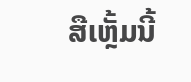ສືເຫຼັ້ມນີ້